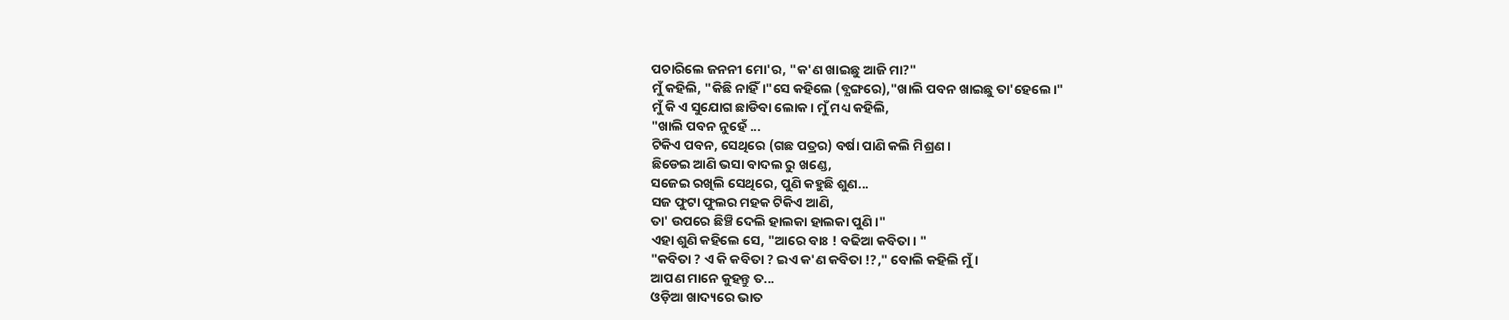ପଚାରିଲେ ଜନନୀ ମୋ'ର, "କ'ଣ ଖାଇଛୁ ଆଜି ମା?"
ମୁଁ କହିଲି, "କିଛି ନାହିଁ।"ସେ କହିଲେ (ବ୍ଯଙ୍ଗରେ),"ଖାଲି ପବନ ଖାଇଛୁ ତା'ହେଲେ।"
ମୁଁ କି ଏ ସୁଯୋଗ ଛାଡିବା ଲୋକ। ମୁଁ ମଧ୍ୟ କହିଲି,
"ଖାଲି ପବନ ନୁହେଁ ...
ଟିକିଏ ପବନ, ସେଥିରେ (ଗଛ ପତ୍ରର) ବର୍ଷା ପାଣି କଲି ମିଶ୍ରଣ ।
ଛିଡେଇ ଆଣି ଭସା ବାଦଲ ରୁ ଖଣ୍ଡେ,
ସଜେଇ ରଖିଲି ସେଥିରେ, ପୁଣି କହୁଛି ଶୁଣ...
ସଜ ଫୁଟା ଫୁଲର ମହକ ଟିକିଏ ଆଣି,
ତା' ଉପରେ ଛିଞ୍ଚି ଦେଲି ହାଲକା ହାଲକା ପୁଣି।"
ଏହା ଶୁଣି କହିଲେ ସେ, "ଆରେ ବାଃ ! ବଢିଆ କବିତା। "
"କବିତା ? ଏ କି କବିତା ? ଇଏ କ'ଣ କବିତା !?," ବୋଲି କହିଲି ମୁଁ।
ଆପଣ ମାନେ କୁହନ୍ତୁ ତ...
ଓଡ଼ିଆ ଖାଦ୍ୟରେ ଭାତ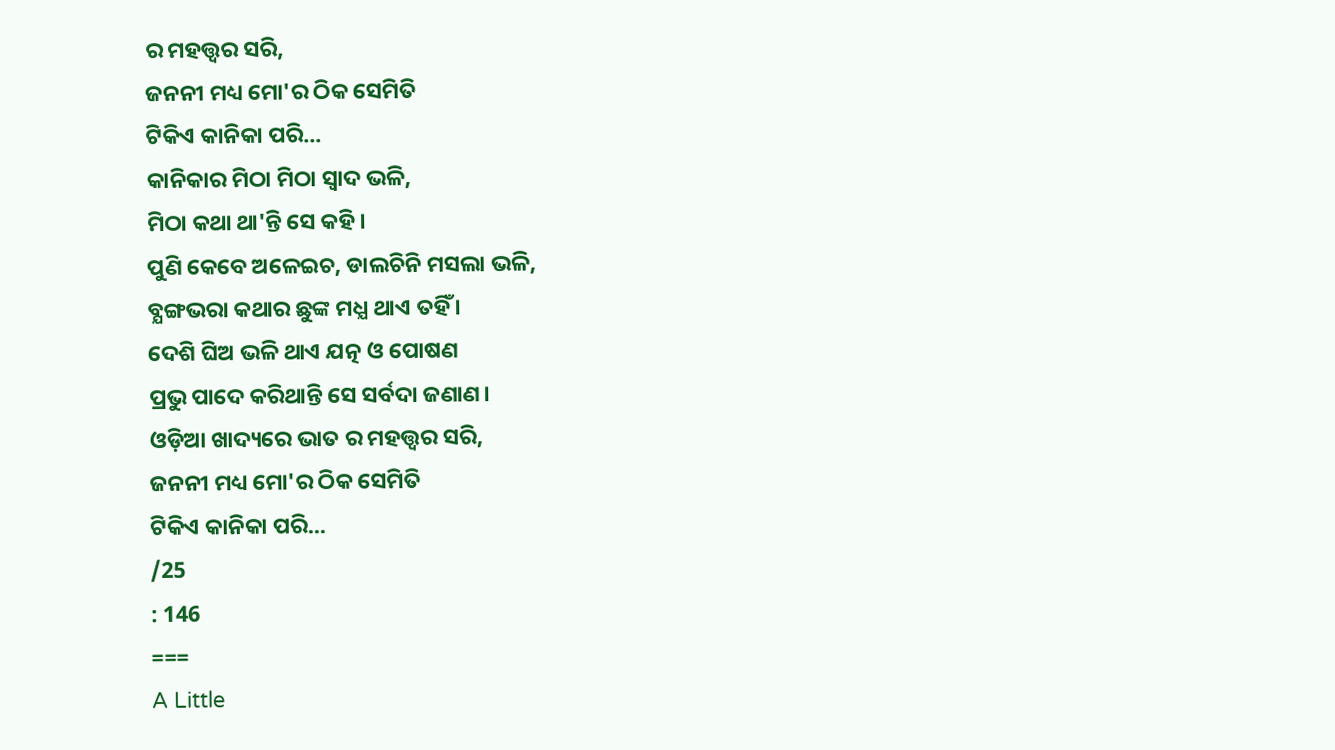ର ମହତ୍ତ୍ୱର ସରି,
ଜନନୀ ମଧ୍ୟ ମୋ'ର ଠିକ ସେମିତି
ଟିକିଏ କାନିକା ପରି...
କାନିକାର ମିଠା ମିଠା ସ୍ବାଦ ଭଳି,
ମିଠା କଥା ଥା'ନ୍ତି ସେ କହି ।
ପୁଣି କେବେ ଅଳେଇଚ, ଡାଲଚିନି ମସଲା ଭଳି,
ବ୍ଯଙ୍ଗଭରା କଥାର ଛୁଙ୍କ ମଧ୍ଯ ଥାଏ ତହିଁ ।
ଦେଶି ଘିଅ ଭଳି ଥାଏ ଯତ୍ନ ଓ ପୋଷଣ
ପ୍ରଭୁ ପାଦେ କରିଥାନ୍ତି ସେ ସର୍ବଦା ଜଣାଣ।
ଓଡ଼ିଆ ଖାଦ୍ୟରେ ଭାତ ର ମହତ୍ତ୍ୱର ସରି,
ଜନନୀ ମଧ୍ୟ ମୋ'ର ଠିକ ସେମିତି
ଟିକିଏ କାନିକା ପରି...
/25
: 146
===
A Little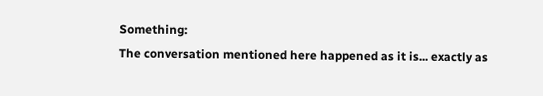Something:
The conversation mentioned here happened as it is... exactly as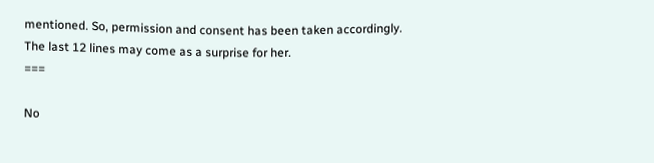mentioned. So, permission and consent has been taken accordingly.
The last 12 lines may come as a surprise for her.
===

No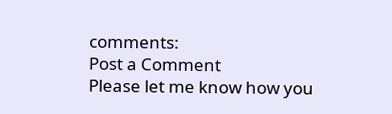comments:
Post a Comment
Please let me know how you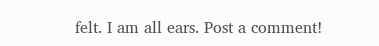felt. I am all ears. Post a comment!